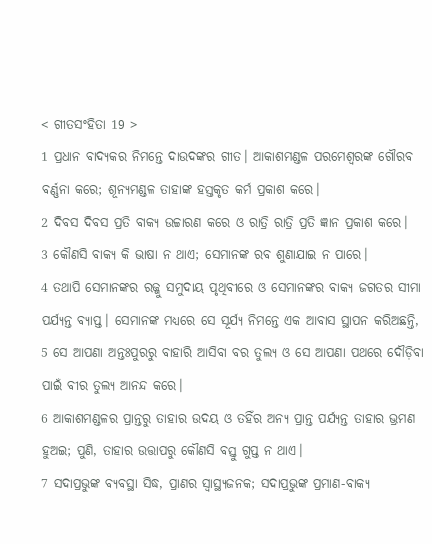< ଗୀତସଂହିତା 19 >
1 ପ୍ରଧାନ ବାଦ୍ୟକର ନିମନ୍ତେ ଦାଉଦଙ୍କର ଗୀତ। ଆକାଶମଣ୍ଡଳ ପରମେଶ୍ୱରଙ୍କ ଗୌରବ ବର୍ଣ୍ଣନା କରେ; ଶୂନ୍ୟମଣ୍ଡଳ ତାହାଙ୍କ ହସ୍ତକୃତ କର୍ମ ପ୍ରକାଶ କରେ।
2 ଦିବସ ଦିବସ ପ୍ରତି ବାକ୍ୟ ଉଚ୍ଚାରଣ କରେ ଓ ରାତ୍ରି ରାତ୍ରି ପ୍ରତି ଜ୍ଞାନ ପ୍ରକାଶ କରେ।
3 କୌଣସି ବାକ୍ୟ କି ଭାଷା ନ ଥାଏ; ସେମାନଙ୍କ ରବ ଶୁଣାଯାଇ ନ ପାରେ।
4 ତଥାପି ସେମାନଙ୍କର ରଜ୍ଜୁ ସମୁଦାୟ ପୃଥିବୀରେ ଓ ସେମାନଙ୍କର ବାକ୍ୟ ଜଗତର ସୀମା ପର୍ଯ୍ୟନ୍ତ ବ୍ୟାପ୍ତ। ସେମାନଙ୍କ ମଧ୍ୟରେ ସେ ସୂର୍ଯ୍ୟ ନିମନ୍ତେ ଏକ ଆବାସ ସ୍ଥାପନ କରିଅଛନ୍ତି,
5 ସେ ଆପଣା ଅନ୍ତଃପୁରରୁ ବାହାରି ଆସିବା ବର ତୁଲ୍ୟ ଓ ସେ ଆପଣା ପଥରେ ଦୌଡ଼ିବା ପାଇଁ ବୀର ତୁଲ୍ୟ ଆନନ୍ଦ କରେ।
6 ଆକାଶମଣ୍ଡଳର ପ୍ରାନ୍ତରୁ ତାହାର ଉଦୟ ଓ ତହିଁର ଅନ୍ୟ ପ୍ରାନ୍ତ ପର୍ଯ୍ୟନ୍ତ ତାହାର ଭ୍ରମଣ ହୁଅଇ; ପୁଣି, ତାହାର ଉତ୍ତାପରୁ କୌଣସି ବସ୍ତୁ ଗୁପ୍ତ ନ ଥାଏ।
7 ସଦାପ୍ରଭୁଙ୍କ ବ୍ୟବସ୍ଥା ସିଦ୍ଧ, ପ୍ରାଣର ସ୍ୱାସ୍ଥ୍ୟଜନକ; ସଦାପ୍ରଭୁଙ୍କ ପ୍ରମାଣ-ବାକ୍ୟ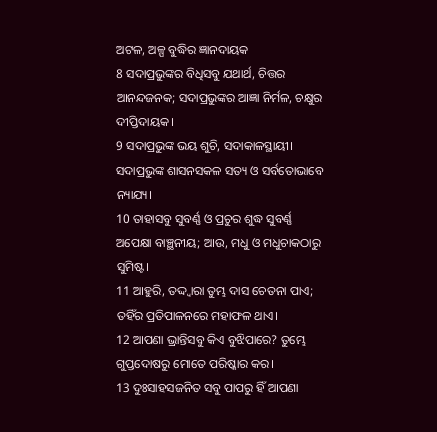ଅଟଳ, ଅଳ୍ପ ବୁଦ୍ଧିର ଜ୍ଞାନଦାୟକ
8 ସଦାପ୍ରଭୁଙ୍କର ବିଧିସବୁ ଯଥାର୍ଥ, ଚିତ୍ତର ଆନନ୍ଦଜନକ; ସଦାପ୍ରଭୁଙ୍କର ଆଜ୍ଞା ନିର୍ମଳ, ଚକ୍ଷୁର ଦୀପ୍ତିଦାୟକ।
9 ସଦାପ୍ରଭୁଙ୍କ ଭୟ ଶୁଚି, ସଦାକାଳସ୍ଥାୟୀ। ସଦାପ୍ରଭୁଙ୍କ ଶାସନସକଳ ସତ୍ୟ ଓ ସର୍ବତୋଭାବେ ନ୍ୟାଯ୍ୟ।
10 ତାହାସବୁ ସୁବର୍ଣ୍ଣ ଓ ପ୍ରଚୁର ଶୁଦ୍ଧ ସୁବର୍ଣ୍ଣ ଅପେକ୍ଷା ବାଞ୍ଛନୀୟ; ଆଉ, ମଧୁ ଓ ମଧୁଚାକଠାରୁ ସୁମିଷ୍ଟ।
11 ଆହୁରି, ତଦ୍ଦ୍ୱାରା ତୁମ୍ଭ ଦାସ ଚେତନା ପାଏ; ତହିଁର ପ୍ରତିପାଳନରେ ମହାଫଳ ଥାଏ।
12 ଆପଣା ଭ୍ରାନ୍ତିସବୁ କିଏ ବୁଝିପାରେ? ତୁମ୍ଭେ ଗୁପ୍ତଦୋଷରୁ ମୋତେ ପରିଷ୍କାର କର।
13 ଦୁଃସାହସଜନିତ ସବୁ ପାପରୁ ହିଁ ଆପଣା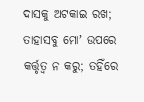ଦାସକୁ ଅଟକାଇ ରଖ; ତାହାସବୁ ମୋʼ ଉପରେ କର୍ତ୍ତୃତ୍ୱ ନ କରୁ; ତହିଁରେ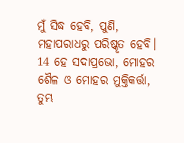ମୁଁ ସିଦ୍ଧ ହେବି, ପୁଣି, ମହାପରାଧରୁ ପରିଷ୍କୃତ ହେବି।
14 ହେ ସଦାପ୍ରଭୋ, ମୋହର ଶୈଳ ଓ ମୋହର ମୁକ୍ତିକର୍ତ୍ତା, ତୁମ୍ଭ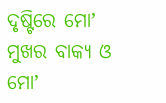ଦୃଷ୍ଟିରେ ମୋʼ ମୁଖର ବାକ୍ୟ ଓ ମୋʼ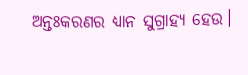ଅନ୍ତଃକରଣର ଧ୍ୟାନ ସୁଗ୍ରାହ୍ୟ ହେଉ।